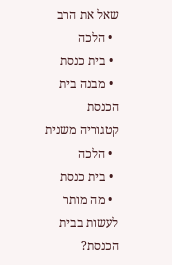שאל את הרב
  • הלכה
  • בית כנסת
  • מבנה בית הכנסת
קטגוריה משנית
  • הלכה
  • בית כנסת
  • מה מותר לעשות בבית הכנסת?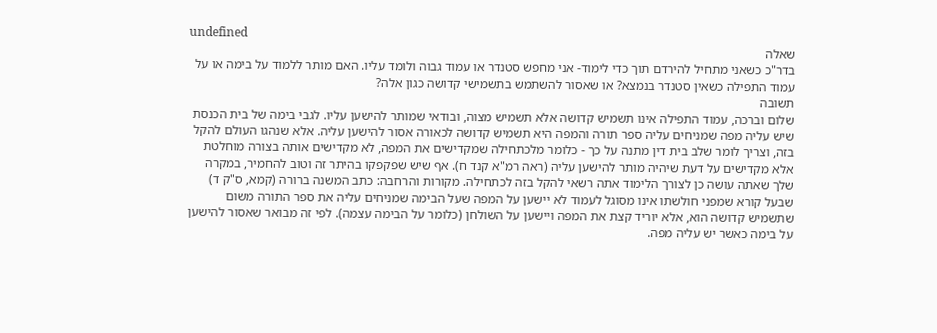undefined
שאלה
בדר"כ כשאני מתחיל להירדם תוך כדי לימוד- אני מחפש סטנדר או עמוד גבוה ולומד עליו. האם מותר ללמוד על בימה או על עמוד התפילה כשאין סטנדר בנמצא? או שאסור להשתמש בתשמישי קדושה כגון אלה?
תשובה
שלום וברכה, עמוד התפילה אינו תשמיש קדושה אלא תשמיש מצוה, ובודאי שמותר להישען עליו. לגבי בימה של בית הכנסת שיש עליה מפה שמניחים עליה ספר תורה והמפה היא תשמיש קדושה לכאורה אסור להישען עליה. אלא שנהגו העולם להקל בזה, וצריך לומר שלב בית דין מתנה על כך - כלומר מלכתחילה שמקדישים את המפה, לא מקדישים אותה בצורה מוחלטת אלא מקדישים על דעת שיהיה מותר להישען עליה (ראה רמ"א קנד ח). אף שיש שפקפקו בהיתר זה וטוב להחמיר, במקרה שלך שאתה עושה כן לצורך הלימוד אתה רשאי להקל בזה לכתחילה. מקורות והרחבה: כתב המשנה ברורה (קמא, ס"ק ד) שבעל קורא שמפני חולשתו אינו מסוגל לעמוד לא יישען על המפה שעל הבימה שמניחים עליה את ספר התורה משום שתשמיש קדושה הוא, אלא יוריד קצת את המפה ויישען על השולחן (כלומר על הבימה עצמה). לפי זה מבואר שאסור להישען על בימה כאשר יש עליה מפה.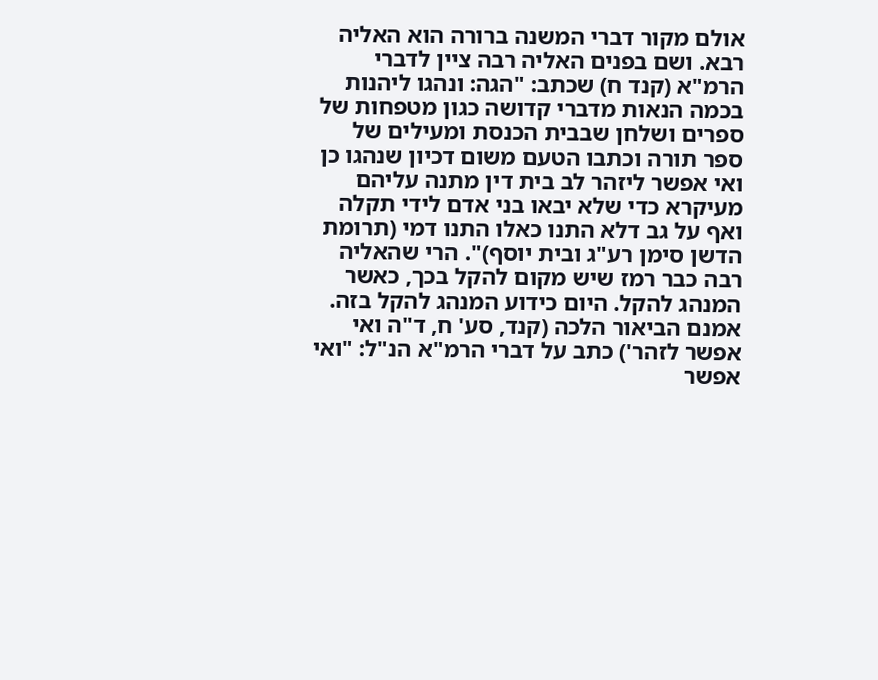אולם מקור דברי המשנה ברורה הוא האליה רבא. ושם בפנים האליה רבה ציין לדברי הרמ"א (קנד ח) שכתב: "הגה: ונהגו ליהנות בכמה הנאות מדברי קדושה כגון מטפחות של ספרים ושלחן שבבית הכנסת ומעילים של ספר תורה וכתבו הטעם משום דכיון שנהגו כן ואי אפשר ליזהר לב בית דין מתנה עליהם מעיקרא כדי שלא יבאו בני אדם לידי תקלה ואף על גב דלא התנו כאלו התנו דמי (תרומת הדשן סימן רע"ג ובית יוסף)". הרי שהאליה רבה כבר רמז שיש מקום להקל בכך, כאשר המנהג להקל. היום כידוע המנהג להקל בזה. אמנם הביאור הלכה (קנד, סע' ח, ד"ה ואי אפשר לזהר') כתב על דברי הרמ"א הנ"ל: "ואי אפשר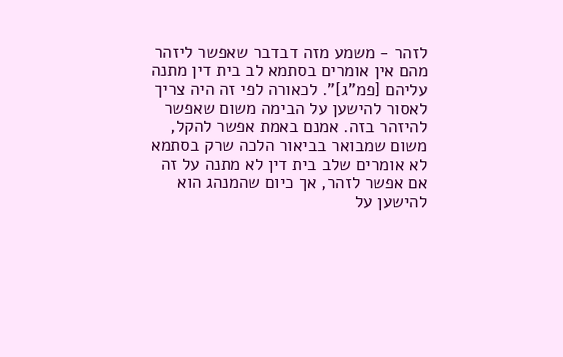לזהר - משמע מזה דבדבר שאפשר ליזהר מהם אין אומרים בסתמא לב בית דין מתנה עליהם [פמ"ג]". לכאורה לפי זה היה צריך לאסור להישען על הבימה משום שאפשר להיזהר בזה. אמנם באמת אפשר להקל, משום שמבואר בביאור הלכה שרק בסתמא לא אומרים שלב בית דין לא מתנה על זה אם אפשר לזהר, אך כיום שהמנהג הוא להישען על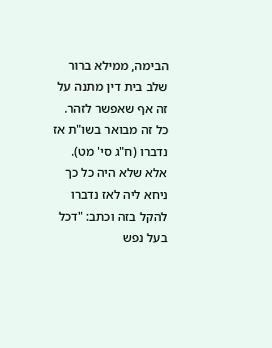הבימה, ממילא ברור שלב בית דין מתנה על זה אף שאפשר לזהר. כל זה מבואר בשו"ת אז נדברו (ח"ג סי' מט). אלא שלא היה כל כך ניחא ליה לאז נדברו להקל בזה וכתב: "דכל בעל נפש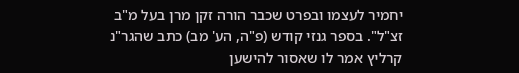יחמיר לעצמו ובפרט שכבר הורה זקן מרן בעל מ"ב זצ"ל". בספר גנזי קודש (פ"ה, הע' מב) כתב שהגר"נ קרליץ אמר לו שאסור להישען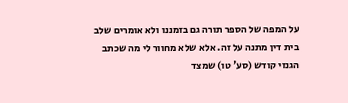על המפה של הספר תורה גם בזמננו ולא אומרים שלב בית דין מתנה על זה. אלא שלא מחוור לי מה שכתב הגנזי קודש (סע' טו) שמצד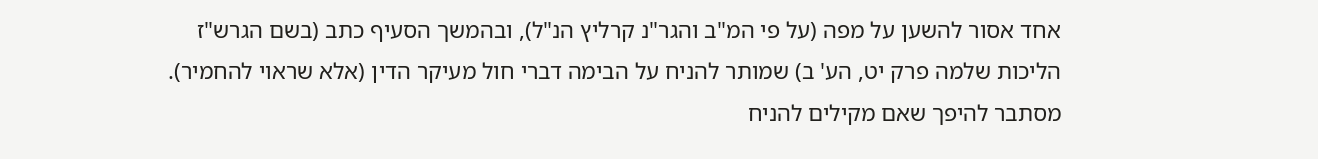אחד אסור להשען על מפה (על פי המ"ב והגר"נ קרליץ הנ"ל), ובהמשך הסעיף כתב (בשם הגרש"ז הליכות שלמה פרק יט, הע' ב) שמותר להניח על הבימה דברי חול מעיקר הדין (אלא שראוי להחמיר). מסתבר להיפך שאם מקילים להניח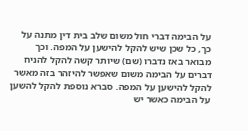על הבימה דברי חול משום שלב בית דין מתנה על כך, כל שכן שיש להקל להישען על המפה. וכך מבואר באז נדברו (שם) שיותר קשה להקל להניח דברים על הבימה משום שאפשר להיזהר בזה מאשר להקל להישען על המפה. סברא נוספת להקל להשען על הבימה כאשר יש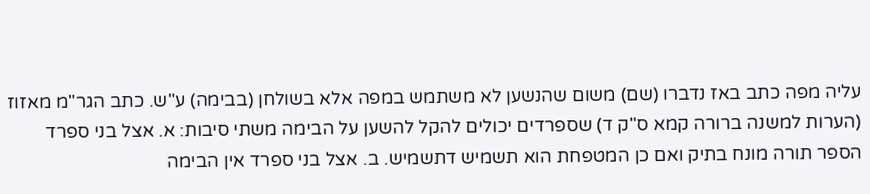עליה מפה כתב באז נדברו (שם) משום שהנשען לא משתמש במפה אלא בשולחן (בבימה) ע"ש. כתב הגר"מ מאזוז (הערות למשנה ברורה קמא ס"ק ד) שספרדים יכולים להקל להשען על הבימה משתי סיבות: א. אצל בני ספרד הספר תורה מונח בתיק ואם כן המטפחת הוא תשמיש דתשמיש. ב. אצל בני ספרד אין הבימה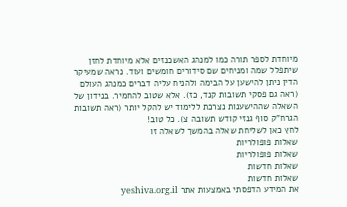מיוחדת לספר תורה כמו למנהג האשכנזים אלא מיוחדת לחזן שיתפלל שמה ומניחים שם סידורים חומשים ועוד. נראה שמעיקר הדין ניתן להישען על הבימה ולהניח עליה דברים כמנהג העולם (ראה גם פסקי תשובות קנד, כז). אלא שטוב להחמיר. בנידון של השאלה שההישענות נצרכת ללימוד יש להקל יותר (ראה תשובות הגרח"ק סוף גנזי קודש תשובה צ). כל טוב!
לחץ כאן לשליחת שאלה בהמשך לשאלה זו
שאלות פופולריות
שאלות פופולריות
שאלות חדשות
שאלות חדשות
את המידע הדפסתי באמצעות אתר yeshiva.org.il